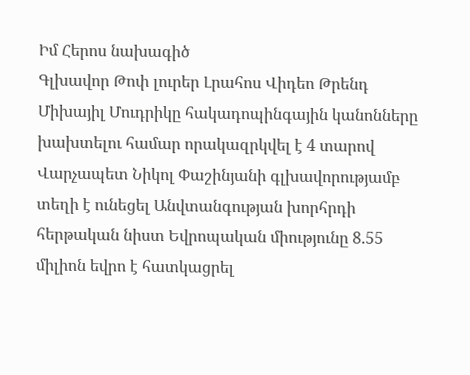Իմ Հերոս նախագիծ
Գլխավոր Թոփ լուրեր Լրահոս Վիդեո Թրենդ
Միխայիլ Մուդրիկը հակադոպինգային կանոնները խախտելու համար որակազրկվել է 4 տարով Վարչապետ Նիկոլ Փաշինյանի գլխավորությամբ տեղի է ունեցել Անվտանգության խորհրդի հերթական նիստ Եվրոպական միությունը 8.55 միլիոն եվրո է հատկացրել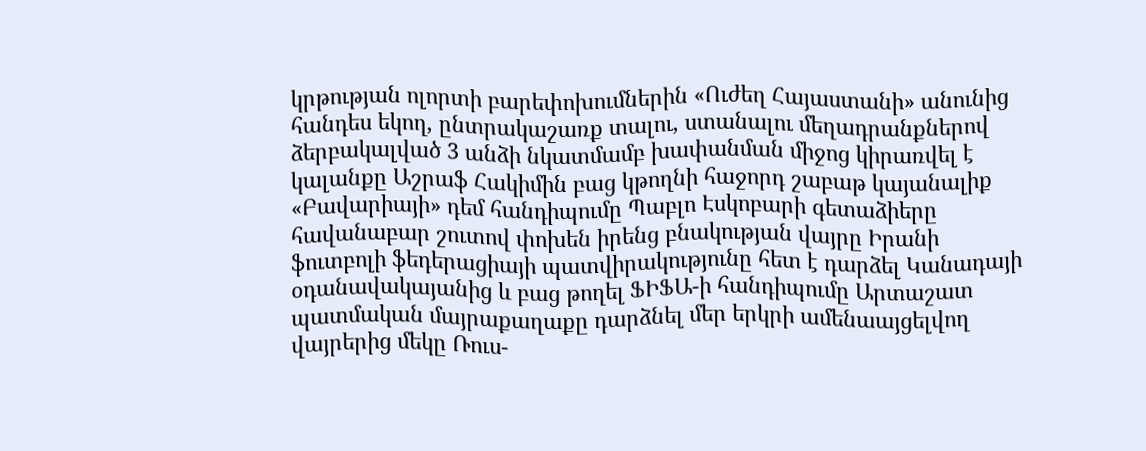կրթության ոլորտի բարեփոխումներին «Ուժեղ Հայաստանի» անունից հանդես եկող, ընտրակաշառք տալու, ստանալու մեղադրանքներով ձերբակալված 3 անձի նկատմամբ խափանման միջոց կիրառվել է կալանքը Աշրաֆ Հակիմին բաց կթողնի հաջորդ շաբաթ կայանալիք «Բավարիայի» դեմ հանդիպումը Պաբլո Էսկոբարի գետաձիերը հավանաբար շուտով փոխեն իրենց բնակության վայրը Իրանի ֆուտբոլի ֆեդերացիայի պատվիրակությունը հետ է դարձել Կանադայի օդանավակայանից և բաց թողել ՖԻՖԱ-ի հանդիպումը Արտաշատ պատմական մայրաքաղաքը դարձնել մեր երկրի ամենաայցելվող վայրերից մեկը Ռուս-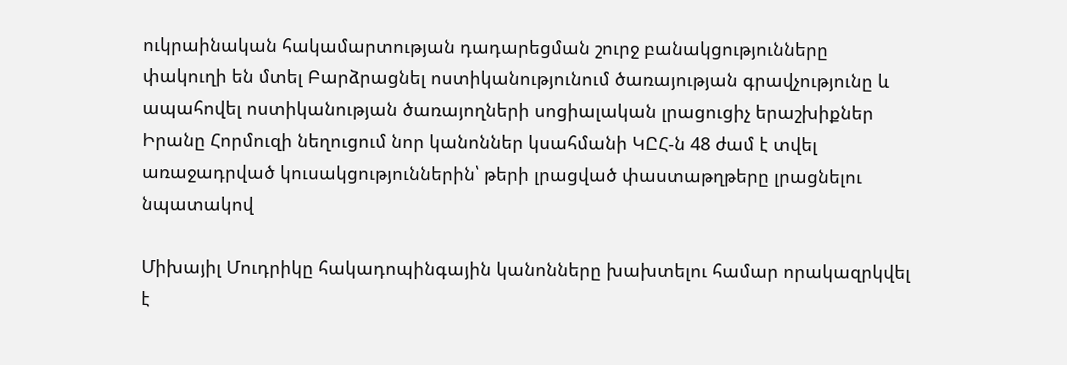ուկրաինական հակամարտության դադարեցման շուրջ բանակցությունները փակուղի են մտել Բարձրացնել ոստիկանությունում ծառայության գրավչությունը և ապահովել ոստիկանության ծառայողների սոցիալական լրացուցիչ երաշխիքներ Իրանը Հորմուզի նեղուցում նոր կանոններ կսահմանի ԿԸՀ-ն 48 ժամ է տվել առաջադրված կուսակցություններին՝ թերի լրացված փաստաթղթերը լրացնելու նպատակով

Միխայիլ Մուդրիկը հակադոպինգային կանոնները խախտելու համար որակազրկվել է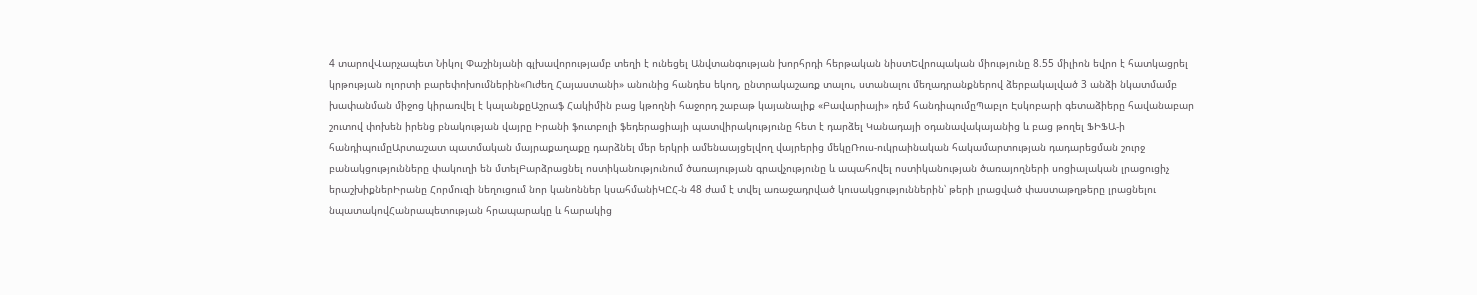4 տարովՎարչապետ Նիկոլ Փաշինյանի գլխավորությամբ տեղի է ունեցել Անվտանգության խորհրդի հերթական նիստԵվրոպական միությունը 8.55 միլիոն եվրո է հատկացրել կրթության ոլորտի բարեփոխումներին«Ուժեղ Հայաստանի» անունից հանդես եկող, ընտրակաշառք տալու, ստանալու մեղադրանքներով ձերբակալված 3 անձի նկատմամբ խափանման միջոց կիրառվել է կալանքըԱշրաֆ Հակիմին բաց կթողնի հաջորդ շաբաթ կայանալիք «Բավարիայի» դեմ հանդիպումըՊաբլո Էսկոբարի գետաձիերը հավանաբար շուտով փոխեն իրենց բնակության վայրը Իրանի ֆուտբոլի ֆեդերացիայի պատվիրակությունը հետ է դարձել Կանադայի օդանավակայանից և բաց թողել ՖԻՖԱ-ի հանդիպումըԱրտաշատ պատմական մայրաքաղաքը դարձնել մեր երկրի ամենաայցելվող վայրերից մեկըՌուս-ուկրաինական հակամարտության դադարեցման շուրջ բանակցությունները փակուղի են մտելԲարձրացնել ոստիկանությունում ծառայության գրավչությունը և ապահովել ոստիկանության ծառայողների սոցիալական լրացուցիչ երաշխիքներԻրանը Հորմուզի նեղուցում նոր կանոններ կսահմանիԿԸՀ-ն 48 ժամ է տվել առաջադրված կուսակցություններին՝ թերի լրացված փաստաթղթերը լրացնելու նպատակովՀանրապետության հրապարակը և հարակից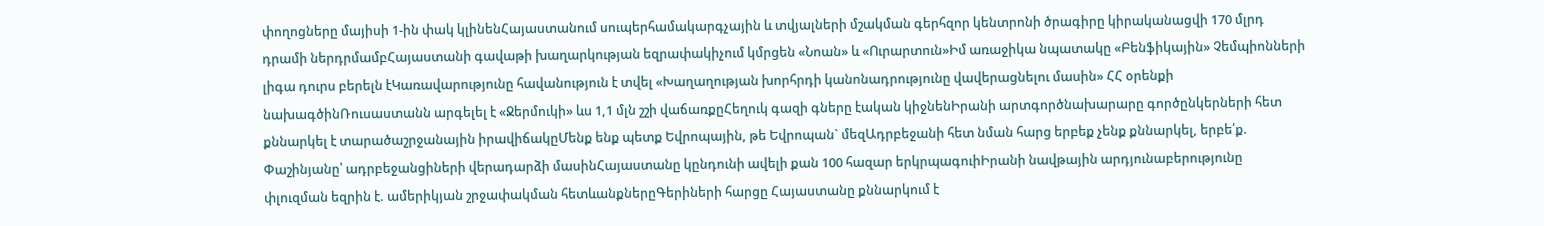փողոցները մայիսի 1-ին փակ կլինենՀայաստանում սուպերհամակարգչային և տվյալների մշակման գերհզոր կենտրոնի ծրագիրը կիրականացվի 170 մլրդ դրամի ներդրմամբՀայաստանի գավաթի խաղարկության եզրափակիչում կմրցեն «Նոան» և «Ուրարտուն»Իմ առաջիկա նպատակը «Բենֆիկային» Չեմպիոնների լիգա դուրս բերելն էԿառավարությունը հավանություն է տվել «Խաղաղության խորհրդի կանոնադրությունը վավերացնելու մասին» ՀՀ օրենքի նախագծինՌուսաստանն արգելել է «Ջերմուկի» ևս 1,1 մլն շշի վաճառքըՀեղուկ գազի գները էական կիջնենԻրանի արտգործնախարարը գործընկերների հետ քննարկել է տարածաշրջանային իրավիճակըՄենք ենք պետք Եվրոպային, թե Եվրոպան` մեզԱդրբեջանի հետ նման հարց երբեք չենք քննարկել, երբե՛ք. Փաշինյանը՝ ադրբեջանցիների վերադարձի մասինՀայաստանը կընդունի ավելի քան 100 հազար երկրպագուիԻրանի նավթային արդյունաբերությունը փլուզման եզրին է. ամերիկյան շրջափակման հետևանքներըԳերիների հարցը Հայաստանը քննարկում է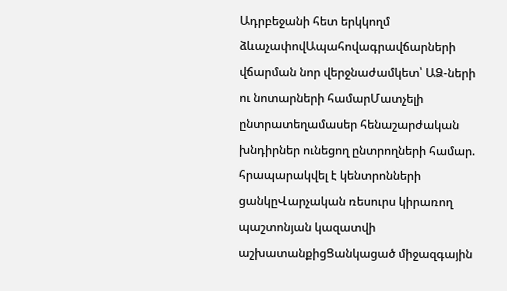Ադրբեջանի հետ երկկողմ ձևաչափովԱպահովագրավճարների վճարման նոր վերջնաժամկետ՝ ԱՁ-ների ու նոտարների համարՄատչելի ընտրատեղամասեր հենաշարժական խնդիրներ ունեցող ընտրողների համար. հրապարակվել է կենտրոնների ցանկըՎարչական ռեսուրս կիրառող պաշտոնյան կազատվի աշխատանքիցՑանկացած միջազգային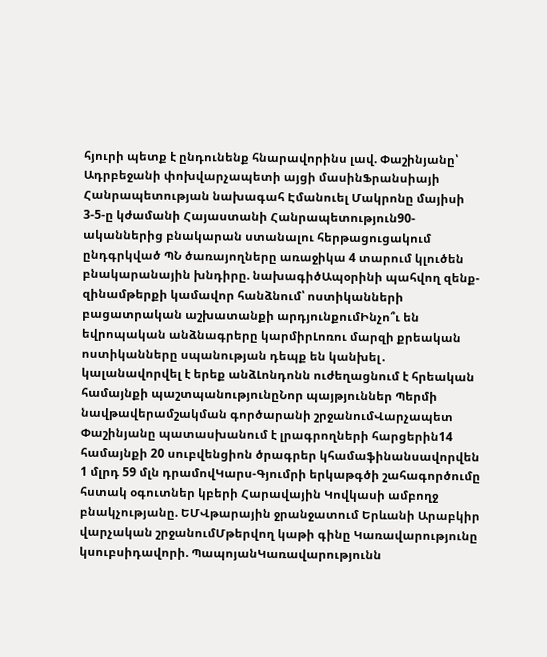հյուրի պետք է ընդունենք հնարավորինս լավ. Փաշինյանը՝ Ադրբեջանի փոխվարչապետի այցի մասինՖրանսիայի Հանրապետության նախագահ Էմանուել Մակրոնը մայիսի 3-5-ը կժամանի Հայաստանի Հանրապետություն90-ականներից բնակարան ստանալու հերթացուցակում ընդգրկված ՊՆ ծառայողները առաջիկա 4 տարում կլուծեն բնակարանային խնդիրը. նախագիծԱպօրինի պահվող զենք-զինամթերքի կամավոր հանձնում՝ ոստիկանների բացատրական աշխատանքի արդյունքումԻնչո՞ւ են եվրոպական անձնագրերը կարմիրԼոռու մարզի քրեական ոստիկանները սպանության դեպք են կանխել․ կալանավորվել է երեք անձԼոնդոնն ուժեղացնում է հրեական համայնքի պաշտպանությունըՆոր պայթյուններ Պերմի նավթավերամշակման գործարանի շրջանումՎարչապետ Փաշինյանը պատասխանում է լրագրողների հարցերին14 համայնքի 20 սուբվենցիոն ծրագրեր կհամաֆինանսավորվեն 1 մլրդ 59 մլն դրամովԿարս-Գյումրի երկաթգծի շահագործումը հստակ օգուտներ կբերի Հարավային Կովկասի ամբողջ բնակչությանը. ԵՄՎթարային ջրանջատում Երևանի Արաբկիր վարչական շրջանումՄթերվող կաթի գինը Կառավարությունը կսուբսիդավորի. ՊապոյանԿառավարությունն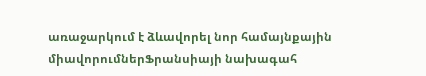առաջարկում է ձևավորել նոր համայնքային միավորումներՖրանսիայի նախագահ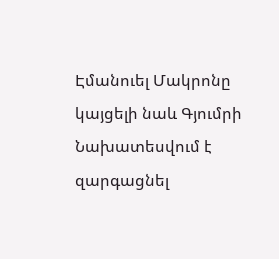Էմանուել Մակրոնը կայցելի նաև Գյումրի Նախատեսվում է զարգացնել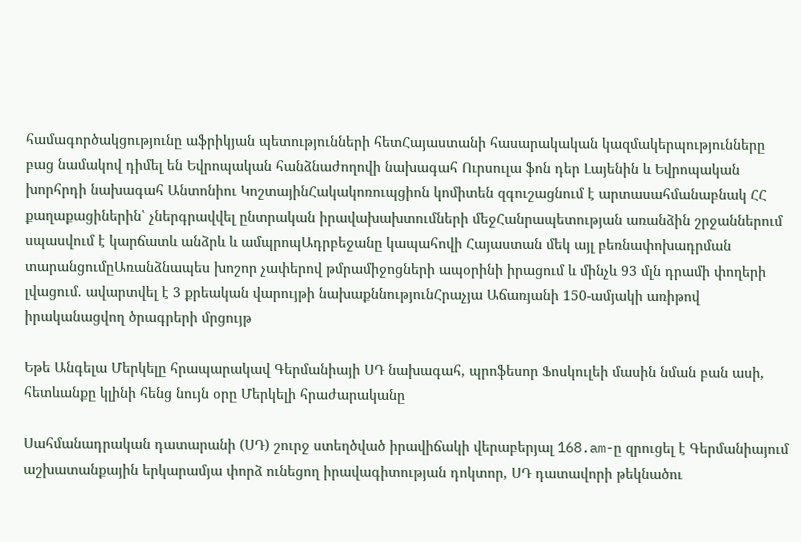համագործակցությունը աֆրիկյան պետությունների հետՀայաստանի հասարակական կազմակերպությունները բաց նամակով դիմել են Եվրոպական հանձնաժողովի նախագահ Ուրսուլա ֆոն դեր Լայենին և Եվրոպական խորհրդի նախագահ Անտոնիու ԿոշտայինՀակակոռուպցիոն կոմիտեն զգուշացնում է արտասահմանաբնակ ՀՀ քաղաքացիներին՝ չներգրավվել ընտրական իրավախախտումների մեջՀանրապետության առանձին շրջաններում սպասվում է կարճատև անձրև և ամպրոպԱդրբեջանը կապահովի Հայաստան մեկ այլ բեռնափոխադրման տարանցումըԱռանձնապես խոշոր չափերով թմրամիջոցների ապօրինի իրացում և մինչև 93 մլն դրամի փողերի լվացում. ավարտվել է 3 քրեական վարույթի նախաքննությունՀրաչյա Աճառյանի 150-ամյակի առիթով իրականացվող ծրագրերի մրցույթ

Եթե Անգելա Մերկելը հրապարակավ Գերմանիայի ՍԴ նախագահ, պրոֆեսոր Ֆոսկուլեի մասին նման բան ասի, հետևանքը կլինի հենց նույն օրը Մերկելի հրաժարականը

Սահմանադրական դատարանի (ՍԴ) շուրջ ստեղծված իրավիճակի վերաբերյալ 168.am-ը զրուցել է Գերմանիայում աշխատանքային երկարամյա փորձ ունեցող իրավագիտության դոկտոր, ՍԴ դատավորի թեկնածու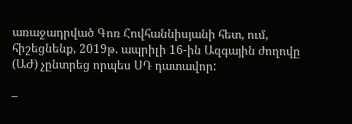առաջադրված Գոռ Հովհաննիսյանի հետ, ում, հիշեցնենք, 2019թ. ապրիլի 16-ին Ազգային ժողովը (ԱԺ) չընտրեց որպես ՍԴ դատավոր:

–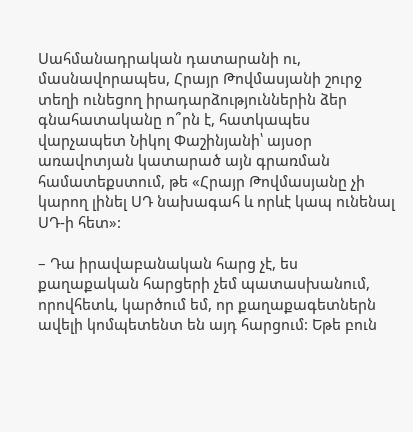Սահմանադրական դատարանի ու, մասնավորապես, Հրայր Թովմասյանի շուրջ տեղի ունեցող իրադարձություններին ձեր գնահատականը ո՞րն է, հատկապես վարչապետ Նիկոլ Փաշինյանի՝ այսօր առավոտյան կատարած այն գրառման համատեքստում, թե «Հրայր Թովմասյանը չի կարող լինել ՍԴ նախագահ և որևէ կապ ունենալ ՍԴ-ի հետ»:

– Դա իրավաբանական հարց չէ, ես քաղաքական հարցերի չեմ պատասխանում, որովհետև, կարծում եմ, որ քաղաքագետներն ավելի կոմպետենտ են այդ հարցում: Եթե բուն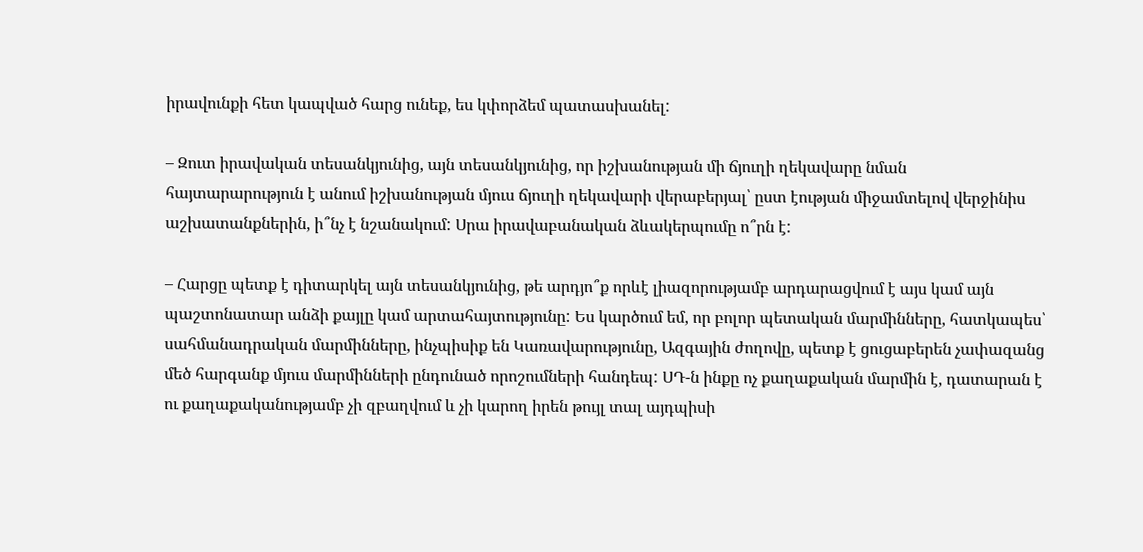իրավունքի հետ կապված հարց ունեք, ես կփորձեմ պատասխանել:

– Զուտ իրավական տեսանկյունից, այն տեսանկյունից, որ իշխանության մի ճյուղի ղեկավարը նման հայտարարություն է անում իշխանության մյուս ճյուղի ղեկավարի վերաբերյալ՝ ըստ էության միջամտելով վերջինիս աշխատանքներին, ի՞նչ է նշանակում: Սրա իրավաբանական ձևակերպումը ո՞րն է:

– Հարցը պետք է դիտարկել այն տեսանկյունից, թե արդյո՞ք որևէ լիազորությամբ արդարացվում է այս կամ այն պաշտոնատար անձի քայլը կամ արտահայտությունը: Ես կարծում եմ, որ բոլոր պետական մարմինները, հատկապես՝ սահմանադրական մարմինները, ինչպիսիք են Կառավարությունը, Ազգային ժողովը, պետք է ցուցաբերեն չափազանց մեծ հարգանք մյուս մարմինների ընդունած որոշումների հանդեպ: ՍԴ-ն ինքը ոչ քաղաքական մարմին է, դատարան է ու քաղաքականությամբ չի զբաղվում և չի կարող իրեն թույլ տալ այդպիսի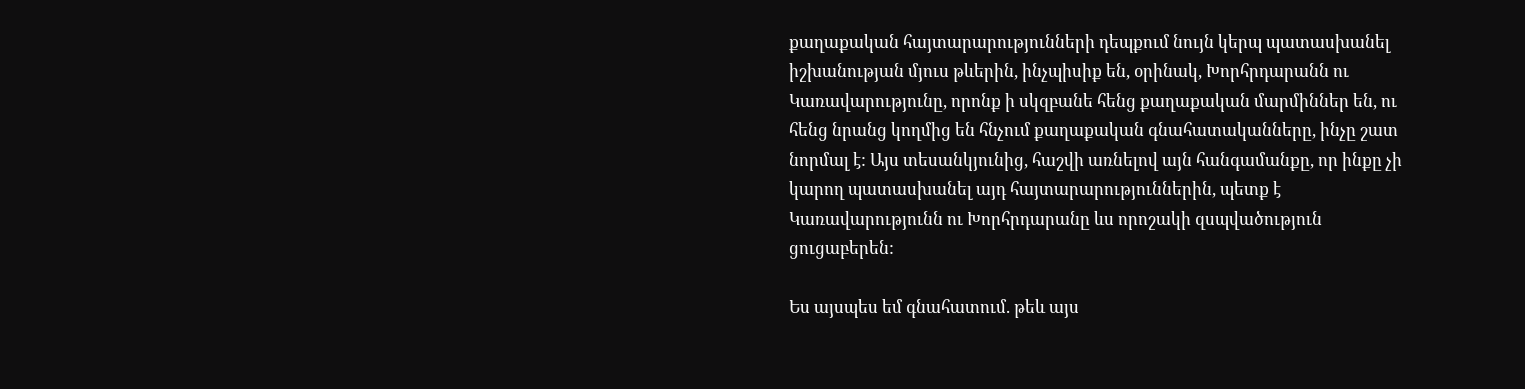քաղաքական հայտարարությունների դեպքում նույն կերպ պատասխանել իշխանության մյուս թևերին, ինչպիսիք են, օրինակ, Խորհրդարանն ու Կառավարությունը, որոնք ի սկզբանե հենց քաղաքական մարմիններ են, ու հենց նրանց կողմից են հնչում քաղաքական գնահատականները, ինչը շատ նորմալ է: Այս տեսանկյունից, հաշվի առնելով այն հանգամանքը, որ ինքը չի կարող պատասխանել այդ հայտարարություններին, պետք է Կառավարությունն ու Խորհրդարանը ևս որոշակի զսպվածություն ցուցաբերեն:

Ես այսպես եմ գնահատում. թեև այս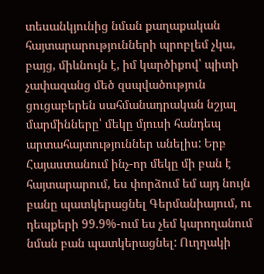տեսանկյունից նման քաղաքական հայտարարությունների պրոբլեմ չկա, բայց, միևնույն է, իմ կարծիքով՝ պիտի չափազանց մեծ զսպվածություն ցուցաբերեն սահմանադրական նշյալ մարմինները՝ մեկը մյուսի հանդեպ արտահայտություններ անելիս: Երբ Հայաստանում ինչ-որ մեկը մի բան է հայտարարում, ես փորձում եմ այդ նույն բանը պատկերացնել Գերմանիայում, ու դեպքերի 99.9%-ում ես չեմ կարողանում նման բան պատկերացնել: Ուղղակի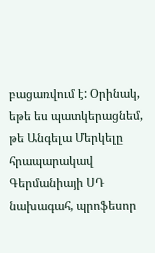բացառվում է: Օրինակ, եթե ես պատկերացնեմ, թե Անգելա Մերկելը հրապարակավ Գերմանիայի ՍԴ նախագահ, պրոֆեսոր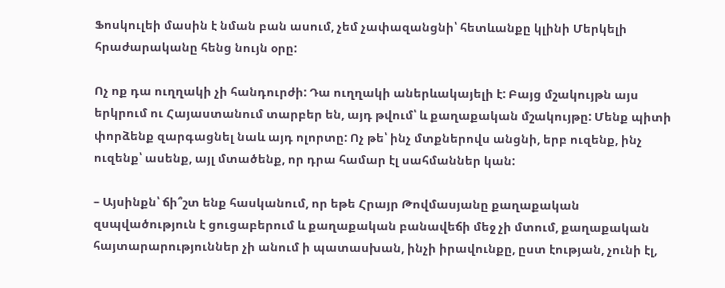Ֆոսկուլեի մասին է նման բան ասում, չեմ չափազանցնի՝ հետևանքը կլինի Մերկելի հրաժարականը հենց նույն օրը:

Ոչ ոք դա ուղղակի չի հանդուրժի: Դա ուղղակի աներևակայելի է: Բայց մշակույթն այս երկրում ու Հայաստանում տարբեր են, այդ թվում՝ և քաղաքական մշակույթը: Մենք պիտի փորձենք զարգացնել նաև այդ ոլորտը: Ոչ թե՝ ինչ մտքներովս անցնի, երբ ուզենք, ինչ ուզենք՝ ասենք, այլ մտածենք, որ դրա համար էլ սահմաններ կան:

– Այսինքն՝ ճի՞շտ ենք հասկանում, որ եթե Հրայր Թովմասյանը քաղաքական զսպվածություն է ցուցաբերում և քաղաքական բանավեճի մեջ չի մտում, քաղաքական հայտարարություններ չի անում ի պատասխան, ինչի իրավունքը, ըստ էության, չունի էլ,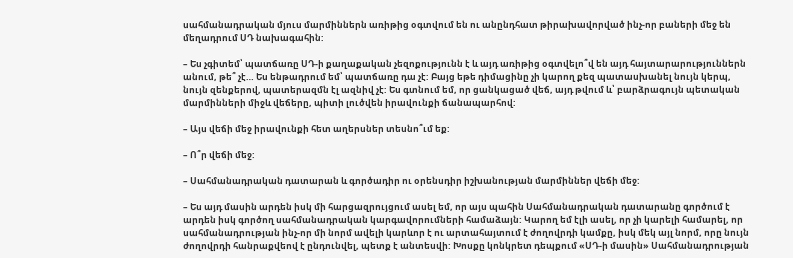սահմանադրական մյուս մարմիններն առիթից օգտվում են ու անընդհատ թիրախավորված ինչ-որ բաների մեջ են մեղադրում ՍԴ նախագահին:

– Ես չգիտեմ՝ պատճառը ՍԴ-ի քաղաքական չեզոքությունն է և այդ առիթից օգտվելո՞վ են այդ հայտարարություններն անում, թե՞ չէ… Ես ենթադրում եմ՝ պատճառը դա չէ: Բայց եթե դիմացինը չի կարող քեզ պատասխանել նույն կերպ, նույն զենքերով, պատերազմն էլ ազնիվ չէ: Ես գտնում եմ, որ ցանկացած վեճ, այդ թվում և՝ բարձրագույն պետական մարմինների միջև վեճերը, պիտի լուծվեն իրավունքի ճանապարհով:

– Այս վեճի մեջ իրավունքի հետ աղերսներ տեսնո՞ւմ եք:

– Ո՞ր վեճի մեջ:

– Սահմանադրական դատարան և գործադիր ու օրենսդիր իշխանության մարմիններ վեճի մեջ:

– Ես այդ մասին արդեն իսկ մի հարցազրույցում ասել եմ, որ այս պահին Սահմանադրական դատարանը գործում է արդեն իսկ գործող սահմանադրական կարգավորումների համաձայն: Կարող եմ էլի ասել, որ չի կարելի համարել, որ սահմանադրության ինչ-որ մի նորմ ավելի կարևոր է ու արտահայտում է ժողովրդի կամքը, իսկ մեկ այլ նորմ, որը նույն ժողովրդի հանրաքվեով է ընդունվել, պետք է անտեսվի: Խոսքը կոնկրետ դեպքում «ՍԴ-ի մասին» Սահմանադրության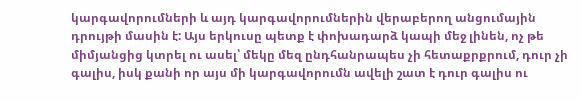կարգավորումների և այդ կարգավորումներին վերաբերող անցումային դրույթի մասին է: Այս երկուսը պետք է փոխադարձ կապի մեջ լինեն, ոչ թե միմյանցից կտրել ու ասել՝ մեկը մեզ ընդհանրապես չի հետաքրքրում, դուր չի գալիս, իսկ քանի որ այս մի կարգավորումն ավելի շատ է դուր գալիս ու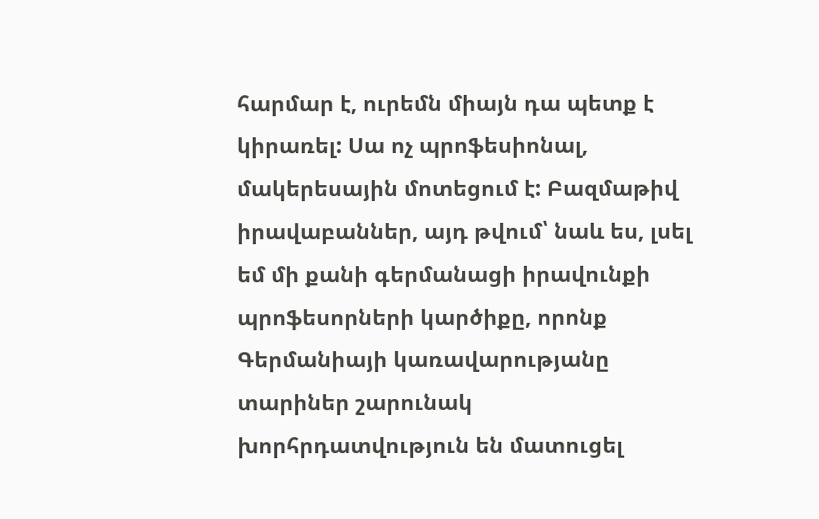հարմար է, ուրեմն միայն դա պետք է կիրառել: Սա ոչ պրոֆեսիոնալ, մակերեսային մոտեցում է: Բազմաթիվ իրավաբաններ, այդ թվում՝ նաև ես, լսել եմ մի քանի գերմանացի իրավունքի պրոֆեսորների կարծիքը, որոնք Գերմանիայի կառավարությանը տարիներ շարունակ խորհրդատվություն են մատուցել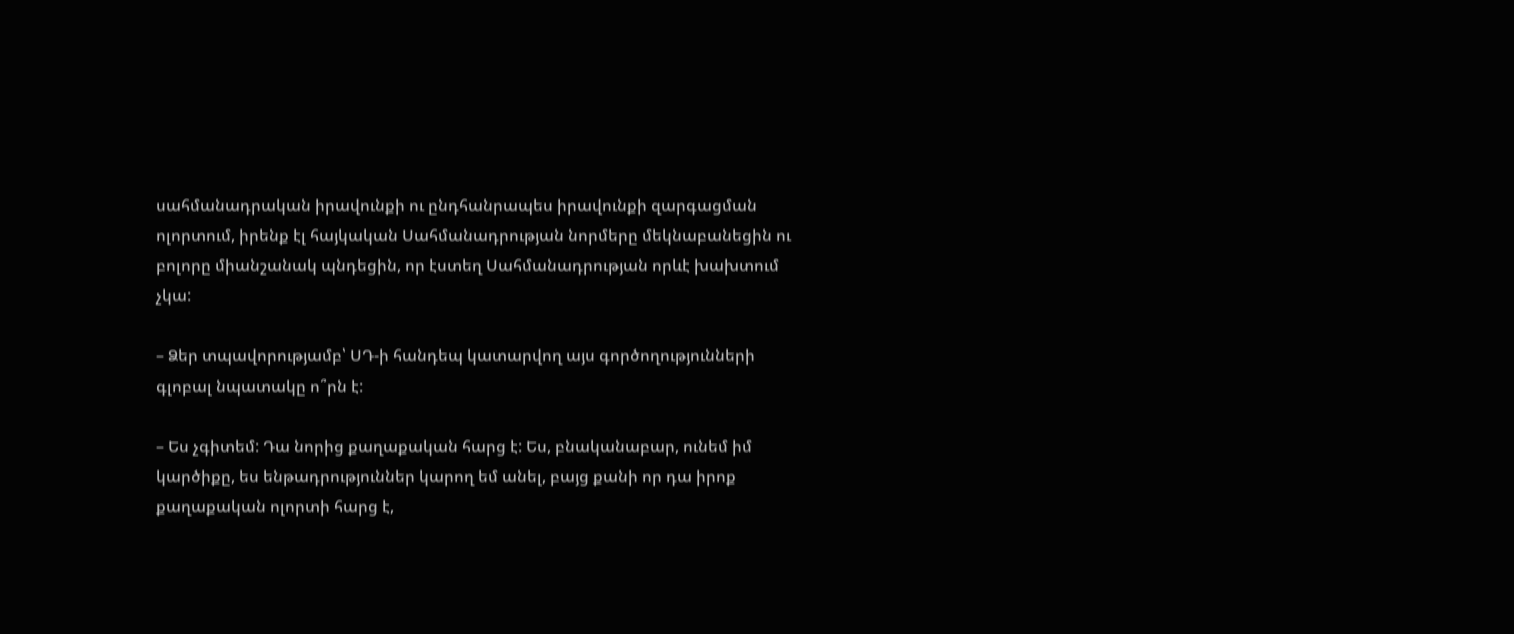սահմանադրական իրավունքի ու ընդհանրապես իրավունքի զարգացման ոլորտում, իրենք էլ հայկական Սահմանադրության նորմերը մեկնաբանեցին ու բոլորը միանշանակ պնդեցին, որ էստեղ Սահմանադրության որևէ խախտում չկա:

– Ձեր տպավորությամբ՝ ՍԴ-ի հանդեպ կատարվող այս գործողությունների գլոբալ նպատակը ո՞րն է:

– Ես չգիտեմ: Դա նորից քաղաքական հարց է: Ես, բնականաբար, ունեմ իմ կարծիքը, ես ենթադրություններ կարող եմ անել, բայց քանի որ դա իրոք քաղաքական ոլորտի հարց է,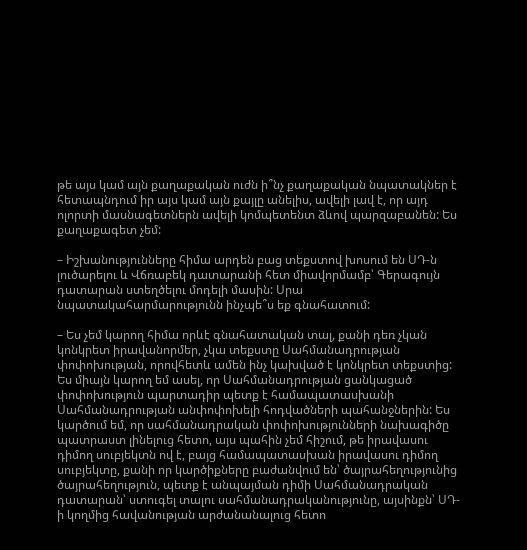թե այս կամ այն քաղաքական ուժն ի՞նչ քաղաքական նպատակներ է հետապնդում իր այս կամ այն քայլը անելիս, ավելի լավ է, որ այդ ոլորտի մասնագետներն ավելի կոմպետենտ ձևով պարզաբանեն: Ես քաղաքագետ չեմ:

– Իշխանությունները հիմա արդեն բաց տեքստով խոսում են ՍԴ-ն լուծարելու և Վճռաբեկ դատարանի հետ միավորմամբ՝ Գերագույն դատարան ստեղծելու մոդելի մասին: Սրա նպատակահարմարությունն ինչպե՞ս եք գնահատում:

– Ես չեմ կարող հիմա որևէ գնահատական տալ, քանի դեռ չկան կոնկրետ իրավանորմեր, չկա տեքստը Սահմանադրության փոփոխության, որովհետև ամեն ինչ կախված է կոնկրետ տեքստից: Ես միայն կարող եմ ասել, որ Սահմանադրության ցանկացած փոփոխություն պարտադիր պետք է համապատասխանի Սահմանադրության անփոփոխելի հոդվածների պահանջներին: Ես կարծում եմ, որ սահմանադրական փոփոխությունների նախագիծը պատրաստ լինելուց հետո, այս պահին չեմ հիշում, թե իրավասու դիմող սուբյեկտն ով է, բայց համապատասխան իրավասու դիմող սուբյեկտը, քանի որ կարծիքները բաժանվում են՝ ծայրահեղությունից ծայրահեղություն, պետք է անպայման դիմի Սահմանադրական դատարան՝ ստուգել տալու սահմանադրականությունը, այսինքն՝ ՍԴ-ի կողմից հավանության արժանանալուց հետո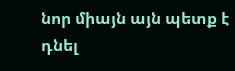նոր միայն այն պետք է դնել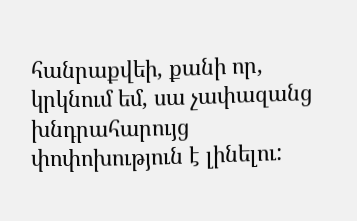հանրաքվեի, քանի որ, կրկնում եմ, սա չափազանց խնդրահարույց փոփոխություն է լինելու: